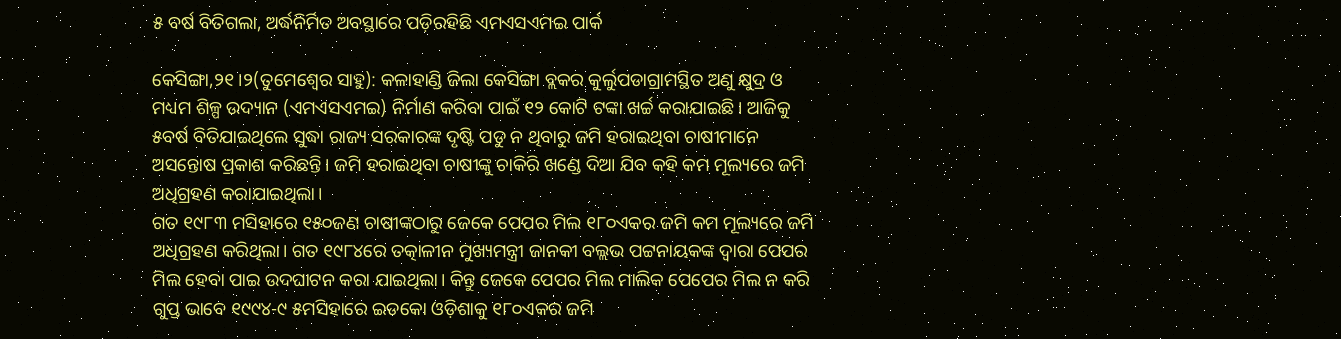୫ ବର୍ଷ ବିତିଗଲା, ଅର୍ଦ୍ଧନିର୍ମିତ ଅବସ୍ଥାରେ ପଡ଼ିରହିଛି ଏମଏସଏମଇ ପାର୍କ

କେସିଙ୍ଗା,୨୧।୨(ତୁମେଶ୍ୱେର ସାହୁ): କଳାହାଣ୍ଡି ଜିଲା କେସିଙ୍ଗା ବ୍ଲକର କୁର୍ଲୁପଡାଗ୍ରାମସ୍ଥିତ ଅଣୁ କ୍ଷୁଦ୍ର ଓ ମଧ୍ୟମ ଶିଳ୍ପ ଉଦ୍ୟାନ (ଏମଏସଏମଇ) ନିର୍ମାଣ କରିବା ପାଇଁ ୧୨ କୋଟି ଟଙ୍କା ଖର୍ଚ୍ଚ କରାଯାଇଛି। ଆଜିକୁ ୫ବର୍ଷ ବିତିଯାଇଥିଲେ ସୁଦ୍ଧା ରାଜ୍ୟ ସରକାରଙ୍କ ଦୃଷ୍ଟି ପଡୁ ନ ଥିବାରୁ ଜମି ହରାଇଥିବା ଚାଷୀମାନେ ଅସନ୍ତୋଷ ପ୍ରକାଶ କରିଛନ୍ତି। ଜମି ହରାଇଥିବା ଚାଷୀଙ୍କୁ ଚାକିରି ଖଣ୍ଡେ ଦିଆ ଯିବ କହି କମ ମୂଲ୍ୟରେ ଜମି ଅଧିଗ୍ରହଣ କରାଯାଇଥିଲା।
ଗତ ୧୯୮୩ ମସିହାରେ ୧୫୦ଜଣ ଚାଷୀଙ୍କଠାରୁ ଜେକେ ପେପର ମିଲ ୧୮୦ଏକର ଜମି କମ ମୂଲ୍ୟରେ ଜମି ଅଧିଗ୍ରହଣ କରିଥିଲା। ଗତ ୧୯୮୪ରେ ତତ୍କାଳୀନ ମୁଖ୍ୟମନ୍ତ୍ରୀ ଜାନକୀ ବଲ୍ଲଭ ପଟ୍ଟନାୟକଙ୍କ ଦ୍ୱାରା ପେପର ମିଲ ହେବା ପାଇ ଉଦଘାଟନ କରା ଯାଇଥିଲା। କିନ୍ତୁ ଜେକେ ପେପର ମିଲ ମାଲିକ ପେପେର ମିଲ ନ କରି ଗୁପ୍ତ ଭାବେ ୧୯୯୪-୯ ୫ମସିହାରେ ଇଡକୋ ଓଡ଼ିଶାକୁ ୧୮୦ଏକର ଜମି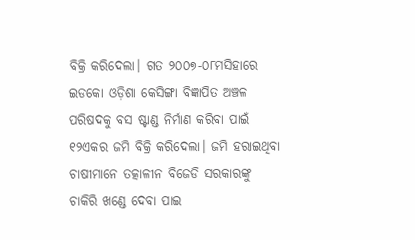ବିକ୍ରି କରିଦେଲା। ଗତ ୨୦୦୭-୦୮ମସିହାରେ ଇଡକୋ ଓଡ଼ିଶା କେସିଙ୍ଗା ବିଜ୍ଞାପିତ ଅଞ୍ଚଳ ପରିଷଦକୁ ବସ ଷ୍ଟାଣ୍ଡ ନିର୍ମାଣ କରିବା ପାଇଁ ୧୨ଏକର ଜମି ବିକ୍ରି କରିଦେଲା। ଜମି ହରାଇଥିବା ଚାଷୀମାନେ ତତ୍କାଳୀନ ବିଜେଡି ସରକାରଙ୍କୁ ଚାକିରି ଖଣ୍ଡେ ଦେବା ପାଇ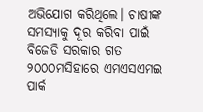ଅଭିଯୋଗ କରିଥିଲେ। ଚାଷୀଙ୍କ ସମସ୍ୟାକୁ ଦୂର କରିବା ପାଇଁ ବିଜେଡି ସରକାର ଗତ ୨୦୦୦ମସିହାରେ ଏମଏସଏମଇ ପାର୍କ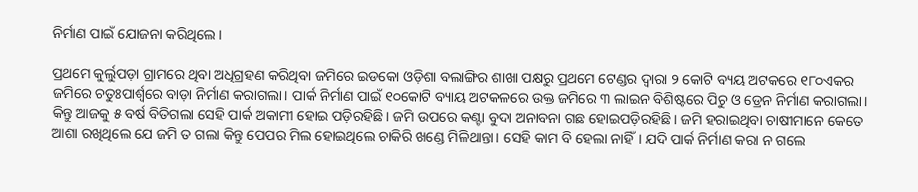ନିର୍ମାଣ ପାଇଁ ଯୋଜନା କରିଥିଲେ।

ପ୍ରଥମେ କୁର୍ଲୁପଡ଼ା ଗ୍ରାମରେ ଥିବା ଅଧିଗ୍ରହଣ କରିଥିବା ଜମିରେ ଇଡକୋ ଓଡ଼ିଶା ବଲାଙ୍ଗିର ଶାଖା ପକ୍ଷରୁ ପ୍ରଥମେ ଟେଣ୍ଡର ଦ୍ୱାରା ୨ କୋଟି ବ୍ୟୟ ଅଟକରେ ୧୮୦ଏକର ଜମିରେ ଚତୁଃପାର୍ଶ୍ୱରେ ବାଡ଼ା ନିର୍ମାଣ କରାଗଲା। ପାର୍କ ନିର୍ମାଣ ପାଇଁ ୧୦କୋଟି ବ୍ୟାୟ ଅଟକଳରେ ଉକ୍ତ ଜମିରେ ୩ ଲାଇନ ବିଶିଷ୍ଟରେ ପିଚୁ ଓ ଡ୍ରେନ ନିର୍ମାଣ କରାଗଲା। କିନ୍ତୁ ଆଜକୁ ୫ ବର୍ଷ ବିତିଗଲା ସେହି ପାର୍କ ଅକାମୀ ହୋଇ ପଡ଼ିରହିଛି। ଜମି ଉପରେ କଣ୍ଟା ବୁଦା ଅନାବନା ଗଛ ହୋଇପଡ଼ିରହିଛି। ଜମି ହରାଇଥିବା ଚାଷୀମାନେ କେତେ ଆଶା ରଖିଥିଲେ ଯେ ଜମି ତ ଗଲା କିନ୍ତୁ ପେପର ମିଲ ହୋଇଥିଲେ ଚାକିରି ଖଣ୍ଡେ ମିଳିଥାନ୍ତା। ସେହି କାମ ବି ହେଲା ନାହିଁ। ଯଦି ପାର୍କ ନିର୍ମାଣ କରା ନ ଗଲେ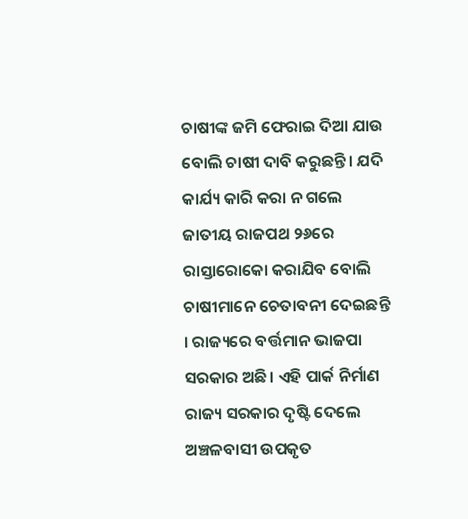ଚାଷୀଙ୍କ ଜମି ଫେରାଇ ଦିଆ ଯାଉ ବୋଲି ଚାଷୀ ଦାବି କରୁଛନ୍ତି। ଯଦି କାର୍ଯ୍ୟ କାରି କରା ନ ଗଲେ ଜାତୀୟ ରାଜପଥ ୨୬ରେ ରାସ୍ତାରୋକୋ କରାଯିବ ବୋଲି ଚାଷୀମାନେ ଚେତାବନୀ ଦେଇଛନ୍ତି । ରାଜ୍ୟରେ ବର୍ତ୍ତମାନ ଭାଜପା ସରକାର ଅଛି। ଏହି ପାର୍କ ନିର୍ମାଣ ରାଜ୍ୟ ସରକାର ଦୃଷ୍ଟି ଦେଲେ ଅଞ୍ଚଳବାସୀ ଉପକୃତ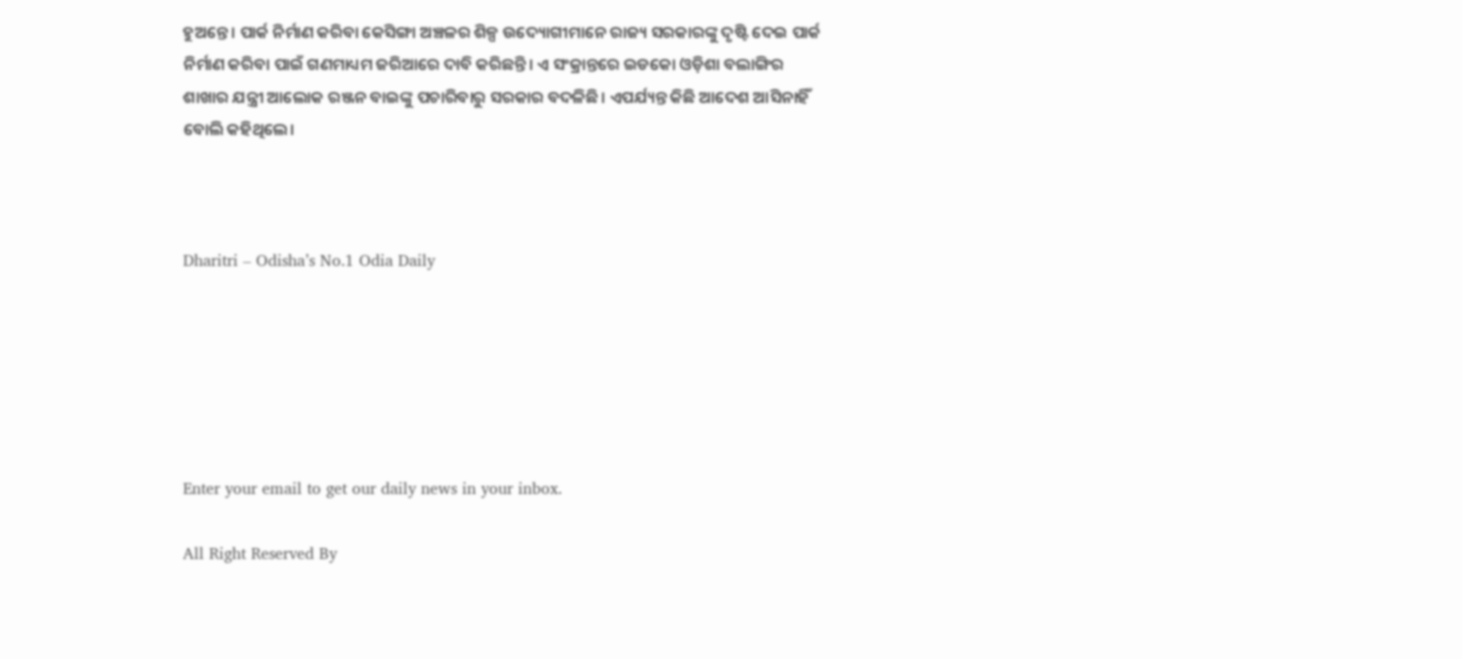ହୁଅନ୍ତେ। ପାର୍କ ନିର୍ମାଣ କରିବା କେସିଙ୍ଗା ଅଞ୍ଚଳର ଶିଳ୍ପ ଉଦ୍ୟୋଗୀମାନେ ରାଜ୍ୟ ସରକାରଙ୍କୁ ଦୃଷ୍ଟି ଦେଇ ପାର୍କ ନିର୍ମାଣ କରିବା ପାଇଁ ଗଣମାଧ୍ୟମ ଜରିଆରେ ଦାବି କରିଛନ୍ତି। ଏ ସଂକ୍ରାନ୍ତରେ ଇଡକୋ ଓଡ଼ିଶା ବଲାଙ୍ଗିର ଶାଖାର ଯନ୍ତ୍ରୀ ଆଲୋକ ରଞ୍ଜନ ବାଇଙ୍କୁ ପଚାରିବାରୁ ସରକାର ବଦଳିଛି। ଏପର୍ଯ୍ୟନ୍ତ କିଛି ଆଦେଶ ଆସିନାହିଁ ବୋଲି କହିଥିଲେ।



Dharitri – Odisha’s No.1 Odia Daily






Enter your email to get our daily news in your inbox.

All Right Reserved By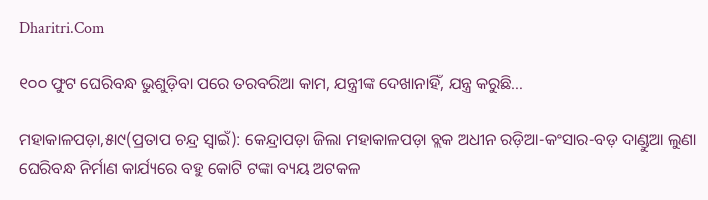Dharitri.Com

୧୦୦ ଫୁଟ ଘେରିବନ୍ଧ ଭୁଶୁଡ଼ିବା ପରେ ତରବରିଆ କାମ, ଯନ୍ତ୍ରୀଙ୍କ ଦେଖାନାହିଁ, ଯନ୍ତ୍ର କରୁଛି…

ମହାକାଳପଡ଼ା,୫ା୯(ପ୍ରତାପ ଚନ୍ଦ୍ର ସ୍ବାଇଁ): କେନ୍ଦ୍ରାପଡ଼ା ଜିଲା ମହାକାଳପଡ଼ା ବ୍ଲକ ଅଧୀନ ରଡ଼ିଆ-କଂସାର-ବଡ଼ ଦାଣ୍ଡୁଆ ଲୁଣା ଘେରିବନ୍ଧ ନିର୍ମାଣ କାର୍ଯ୍ୟରେ ବହୁ କୋଟି ଟଙ୍କା ବ୍ୟୟ ଅଟକଳ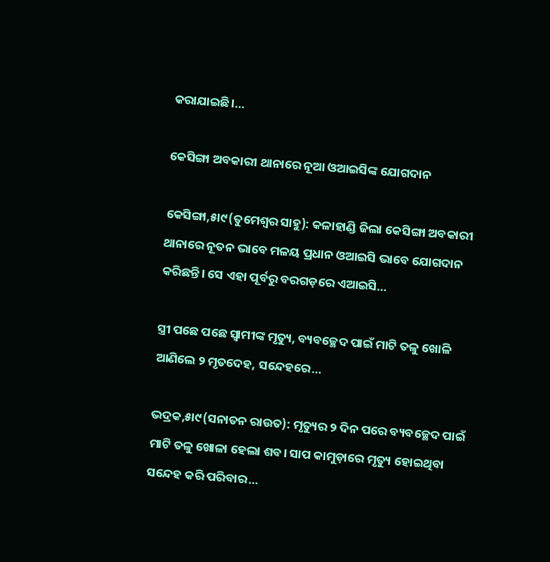କରାଯାଇଛି।…

କେସିଙ୍ଗା ଅବକାରୀ ଥାନାରେ ନୂଆ ଓଆଇସିଙ୍କ ଯୋଗଦାନ

କେସିଙ୍ଗା,୫ା୯(ତୁମେଶ୍ୱର ସାହୁ): କଳାହାଣ୍ଡି ଜିଲା କେସିଙ୍ଗା ଅବକାରୀ ଥାନାରେ ନୂତନ ଭାବେ ମଳୟ ପ୍ରଧାନ ଓଆଇସି ଭାବେ ଯୋଗଦାନ କରିଛନ୍ତି। ସେ ଏହା ପୂର୍ବରୁ ବରଗଡ଼ରେ ଏଆଇସି…

ସ୍ତ୍ରୀ ପଛେ ପଛେ ସ୍ବାମୀଙ୍କ ମୃତ୍ୟୁ, ବ୍ୟବଚ୍ଛେଦ ପାଇଁ ମାଟି ତଳୁ ଖୋଳି ଆଣିଲେ ୨ ମୃତଦେହ, ସନ୍ଦେହରେ…

ଭଦ୍ରକ,୫ା୯(ସନାତନ ରାଉତ): ମୃତ୍ୟୁର ୨ ଦିନ ପରେ ବ୍ୟବଚ୍ଛେଦ ପାଇଁ ମାଟି ତଳୁ ଖୋଳା ହେଲା ଶବ। ସାପ କାମୁଡ଼ାରେ ମୃତ୍ୟୁ ହୋଇଥିବା ସନ୍ଦେହ କରି ପରିବାର…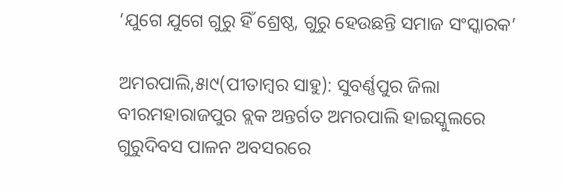‘ଯୁଗେ ଯୁଗେ ଗୁରୁ ହିଁ ଶ୍ରେଷ୍ଠ, ଗୁରୁ ହେଉଛନ୍ତି ସମାଜ ସଂସ୍କାରକ’

ଅମରପାଲି,୫ା୯(ପୀତାମ୍ବର ସାହୁ): ସୁବର୍ଣ୍ଣପୁର ଜିଲା ବୀରମହାରାଜପୁର ବ୍ଲକ ଅନ୍ତର୍ଗତ ଅମରପାଲି ହାଇସ୍କୁଲରେ ଗୁରୁଦିବସ ପାଳନ ଅବସରରେ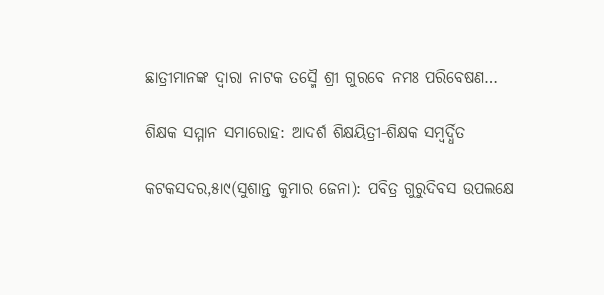ଛାତ୍ରୀମାନଙ୍କ ଦ୍ୱାରା ନାଟକ ତସ୍ମୈ ଶ୍ରୀ ଗୁରବେ ନମଃ ପରିବେଷଣ…

ଶିକ୍ଷକ ସମ୍ମାନ ସମାରୋହ: ଆଦର୍ଶ ଶିକ୍ଷୟିତ୍ରୀ-ଶିକ୍ଷକ ସମ୍ବର୍ଦ୍ଧିତ

କଟକସଦର,୫ା୯(ସୁଶାନ୍ତ କୁମାର ଜେନା): ପବିତ୍ର ଗୁରୁଦିବସ ଉପଲକ୍ଷେ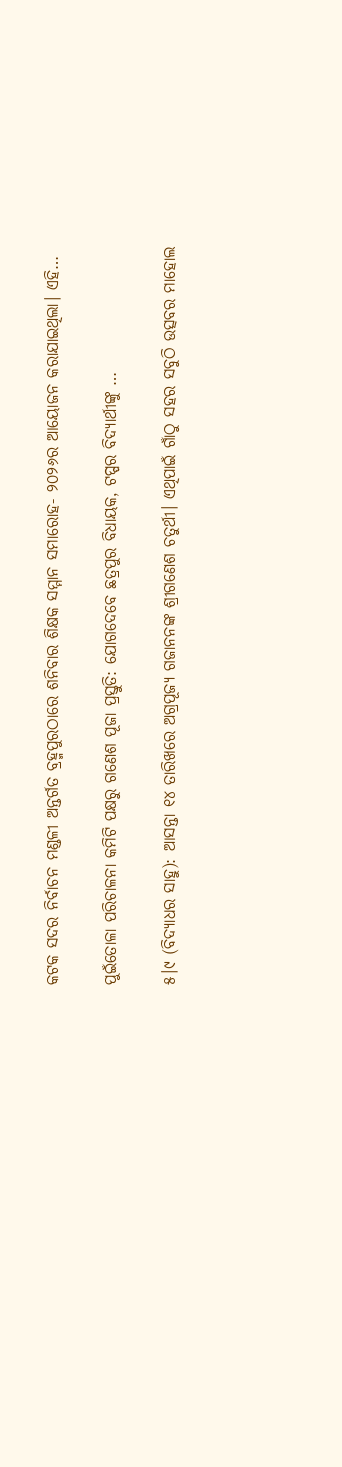କଟକ ସଦର ନିର୍ବାଚନ ମଣ୍ଡଳୀ ଅନ୍ତର୍ଗତ ବ୍ରହ୍ମପୁରଠାରେ ଶନିବାର ଶିକ୍ଷକ ସମ୍ମାନ ସମାରୋହ- ୨୦୨୬ର ଆୟୋଜନ କରାଯାଇଥିଲା। ଏହି…

ପୁଇଁତୋଳା ପରିଚାଳନା କମିଟି ପକ୍ଷରୁ ଗଣେଶ ପୂଜା ପ୍ରସ୍ତୁତି: ଯୋଗଦେବେ ଛତ୍ରପୁର ବିଧାୟକ, ଟପ୍ପର ବିଦ୍ୟାର୍ଥୀଙ୍କୁ …

୫।୯ (ବିଦ୍ୟାଧର ସାହୁ): ଆସନ୍ତା ୧୪ ତାରିଖରେ ଅଗ୍ରପୂଜ୍ୟ ଗଜାନନଙ୍କ ଶ୍ରୀଗଣେଶ ଚତୁର୍ଥୀ। ଏଥିପାଇଁ ଗାଁଠୁ ସହର ସବୁଠି ଉତ୍ସବର ମାହୋଲ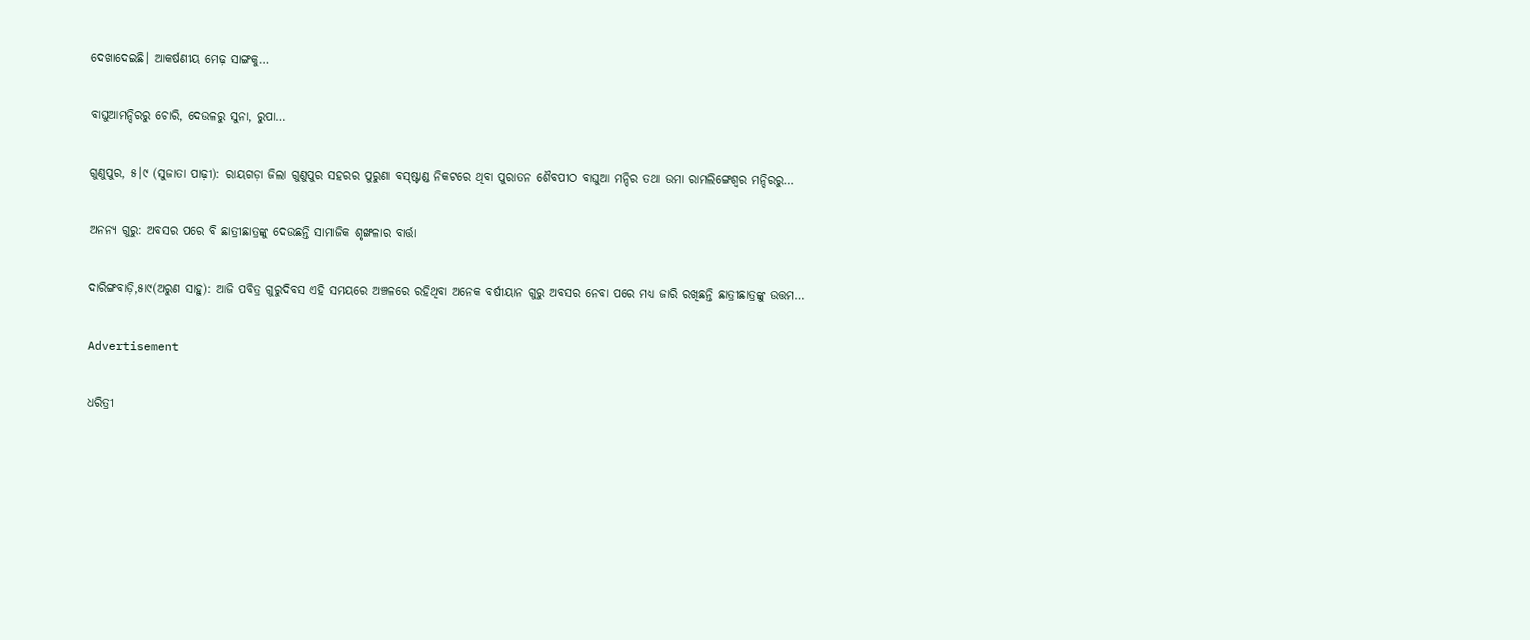ଦେଖାଦେଇଛି। ଆକର୍ଷଣୀୟ ମେଢ଼ ସାଙ୍ଗକୁ…

ବାଘୁଆମନ୍ଦିରରୁ ଚୋରି, ଦେଉଳରୁ ସୁନା, ରୁପା…

ଗୁଣୁପୁର, ୫।୯ (ସୁଜାତା ପାଢ଼ୀ): ରାୟଗଡ଼ା ଜିଲା ଗୁଣୁପୁର ସହରର ପୁରୁଣା ବସ୍‌ଷ୍ଟାଣ୍ଡ ନିକଟରେ ଥିବା ପୁରାତନ ଶୈବପୀଠ ବାଘୁଆ ମନ୍ଦିର ତଥା ଉମା ରାମଲିଙ୍ଗେଶ୍ୱର ମନ୍ଦିରରୁ…

ଅନନ୍ୟ ଗୁରୁ: ଅବସର ପରେ ବି ଛାତ୍ରୀଛାତ୍ରଙ୍କୁ ଦେଉଛନ୍ତି ସାମାଜିକ ଶୃଙ୍ଖଳାର ବାର୍ତ୍ତା

ଦାରିଙ୍ଗବାଡ଼ି,୫ା୯(ଅରୁଣ ସାହୁ): ଆଜି ପବିତ୍ର ଗୁରୁଦିବସ ଏହି ସମୟରେ ଅଞ୍ଚଳରେ ରହିଥିବା ଅନେକ ବର୍ଷୀୟାନ ଗୁରୁ ଅବସର ନେବା ପରେ ମଧ୍ୟ ଜାରି ରଖିଛନ୍ତି ଛାତ୍ରୀଛାତ୍ରଙ୍କୁ ଉତ୍ତମ…

Advertisement

ଧରିତ୍ରୀ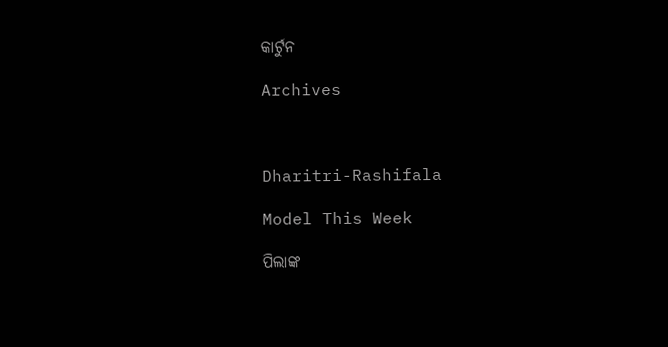କାର୍ଟୁନ

Archives



Dharitri-Rashifala

Model This Week

ପିଲାଙ୍କ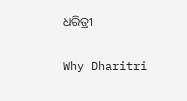ଧରିତ୍ରୀ

Why Dharitri